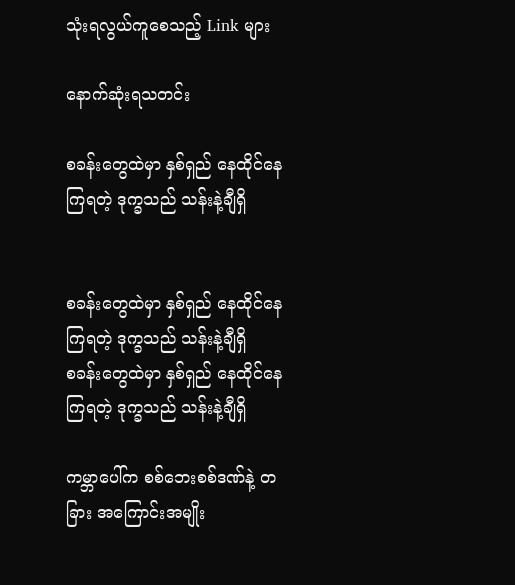သုံးရလွယ်ကူစေသည့် Link များ

နောက်ဆုံးရသတင်း

စခန်းတွေထဲမှာ နှစ်ရှည် နေထိုင်နေကြရတဲ့ ဒုက္ခသည် သန်းနဲ့ချီရှိ


စခန်းတွေထဲမှာ နှစ်ရှည် နေထိုင်နေကြရတဲ့ ဒုက္ခသည် သန်းနဲ့ချီရှိ
စခန်းတွေထဲမှာ နှစ်ရှည် နေထိုင်နေကြရတဲ့ ဒုက္ခသည် သန်းနဲ့ချီရှိ

ကမ္ဘာပေါ်က စစ်ဘေးစစ်ဒဏ်နဲ့ တခြား အကြောင်းအမျိုး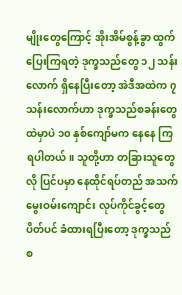မျိုးတွေကြောင့် အိုးအိမ်စွန့်ခွာ ထွက်ပြေးကြရတဲ့ ဒုက္ခသည်တွေ ၁၂ သန်းလောက် ရှိနေပြီးတော့ အဲဒီအထဲက ၇ သန်းလောက်ဟာ ဒုက္ခသည်စခန်းတွေထဲမှာပဲ ၁၀ နှစ်ကျော်မက နေနေ ကြရပါတယ်။ သူတို့ဟာ တခြားသူတွေလို ပြင်ပမှာ နေထိုင်ရပ်တည် အသက်မွေးဝမ်းကျောင်း လုပ်ကိုင်ခွင့်တွေ ပိတ်ပင် ခံထားရပြီးတော့ ဒုက္ခသည်စ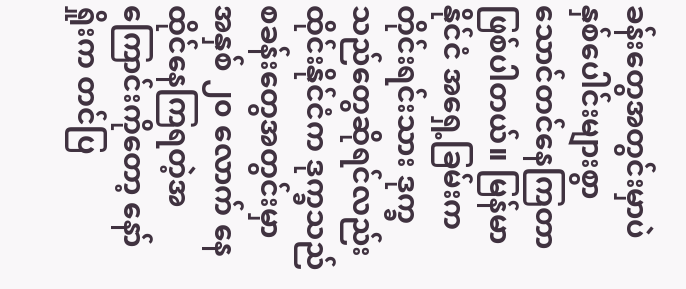ခန်းတွေအတွင်းမှာပဲ နှစ်ပေါင်းများစွာ သောင်တင်နေကြတာ ဖြစ်ပါတယ်။ မြန်မာနိုင်ငံ အရှေ့ခြမ်းက တိုင်းရင်းသား ဒုက္ခသည်တွေဆိုရင်လည်း ထိုင်းနိုင်ငံက ဒုက္ခသည်စခန်းတွေအတွင်းမှာ အနှစ် ၂၀ လောက် နေထိုင်နေကြရတဲ့အကြောင်းကိုတော့ နော်ရှိုးက တင်ပြ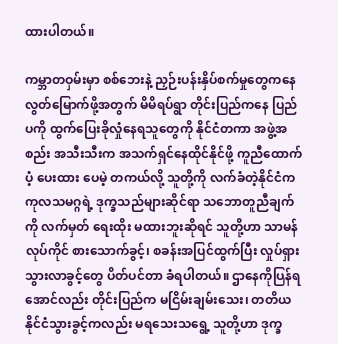ထားပါတယ်။

ကမ္ဘာတဝှမ်းမှာ စစ်ဘေးနဲ့ ညှဉ်းပန်းနှိပ်စက်မှုတွေကနေ လွတ်မြောက်ဖို့အတွက် မိမိရပ်ရွာ တိုင်းပြည်ကနေ ပြည်ပကို ထွက်ပြေးခိုလှုံနေရသူတွေကို နိုင်ငံတကာ အဖွဲ့အစည်း အသီးသီးက အသက်ရှင်နေထိုင်နိုင်ဖို့ ကူညီထောက်ပံ့ ပေးထား ပေမဲ့ တကယ်လို့ သူတို့ကို လက်ခံတဲ့နိုင်ငံက ကုလသမဂ္ဂရဲ့ ဒုက္ခသည်များဆိုင်ရာ သဘောတူညီချက်ကို လက်မှတ် ရေးထိုး မထားဘူးဆိုရင် သူတို့ဟာ သာမန် လုပ်ကိုင် စားသောက်ခွင့်၊ စခန်းအပြင်ထွက်ပြီး လှုပ်ရှားသွားလာခွင့်တွေ ပိတ်ပင်တာ ခံရပါတယ်။ ဌာနေကိုပြန်ရအောင်လည်း တိုင်းပြည်က မငြိမ်းချမ်းသေး၊ တတိယနိုင်ငံသွားခွင့်ကလည်း မရသေးသရွေ့ သူတို့ဟာ ဒုက္ခ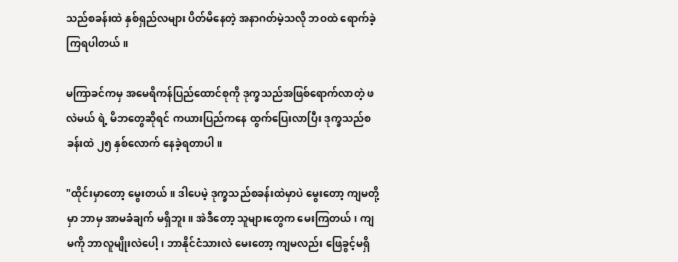သည်စခန်းထဲ နှစ်ရှည်လများ ပိတ်မိနေတဲ့ အနာဂတ်မဲ့သလို ဘဝထဲ ရောက်ခဲ့ကြရပါတယ်။

မကြာခင်ကမှ အမေရိကန်ပြည်ထောင်စုကို ဒုက္ခသည်အဖြစ်ရောက်လာတဲ့ ဖလဲမယ် ရဲ့ မိဘတွေဆိုရင် ကယားပြည်ကနေ ထွက်ပြေးလာပြီး ဒုက္ခသည်စခန်းထဲ ၂၅ နှစ်လောက် နေခဲ့ရတာပါ။

"ထိုင်းမှာတော့ မွေးတယ်။ ဒါပေမဲ့ ဒုက္ခသည်စခန်းထဲမှာပဲ မွေးတော့ ကျမတို့မှာ ဘာမှ အာမခံချက် မရှိဘူး။ အဲဒီတော့ သူများတွေက မေးကြတယ်၊ ကျမကို ဘာလူမျိုးလဲပေါ့၊ ဘာနိုင်ငံသားလဲ မေးတော့ ကျမလည်း ဖြေခွင့်မရှိ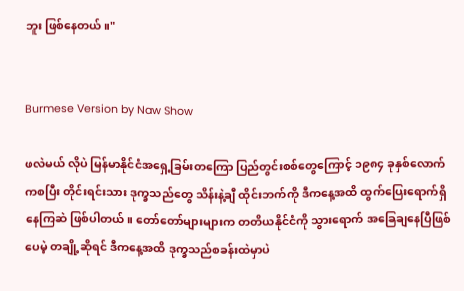ဘူး ဖြစ်နေတယ်။"


Burmese Version by Naw Show

ဖလဲမယ် လိုပဲ မြန်မာနိုင်ငံအရှေ့ခြမ်းတကြော ပြည်တွင်းစစ်တွေကြောင့် ၁၉၈၄ ခုနှစ်လောက်ကစပြီး တိုင်းရင်းသား ဒုက္ခသည်တွေ သိန်းနဲ့ချီ ထိုင်းဘက်ကို ဒီကနေ့အထိ ထွက်ပြေးရောက်ရှိနေကြဆဲ ဖြစ်ပါတယ်။ တော်တော်များများက တတိယနိုင်ငံကို သွားရောက် အခြေချနေပြီဖြစ်ပေမဲ့ တချို့ဆိုရင် ဒီကနေ့အထိ ဒုက္ခသည်စခန်းထဲမှာပဲ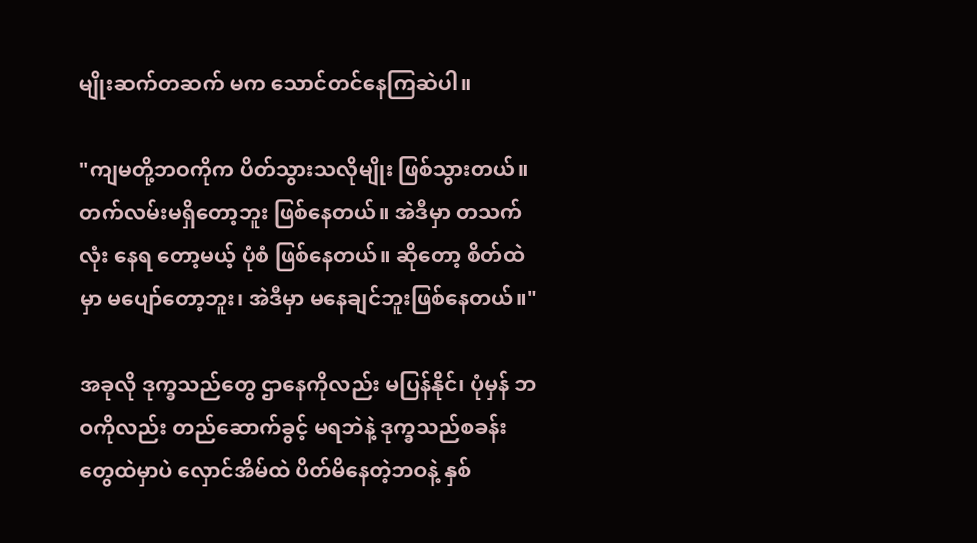မျိုးဆက်တဆက် မက သောင်တင်နေကြဆဲပါ။

"ကျမတို့ဘဝကိုက ပိတ်သွားသလိုမျိုး ဖြစ်သွားတယ်။ တက်လမ်းမရှိတော့ဘူး ဖြစ်နေတယ်။ အဲဒီမှာ တသက်လုံး နေရ တော့မယ့် ပုံစံ ဖြစ်နေတယ်။ ဆိုတော့ စိတ်ထဲမှာ မပျော်တော့ဘူး၊ အဲဒီမှာ မနေချင်ဘူးဖြစ်နေတယ်။"

အခုလို ဒုက္ခသည်တွေ ဌာနေကိုလည်း မပြန်နိုင်၊ ပုံမှန် ဘဝကိုလည်း တည်ဆောက်ခွင့် မရဘဲနဲ့ ဒုက္ခသည်စခန်းတွေထဲမှာပဲ လှောင်အိမ်ထဲ ပိတ်မိနေတဲ့ဘဝနဲ့ နှစ်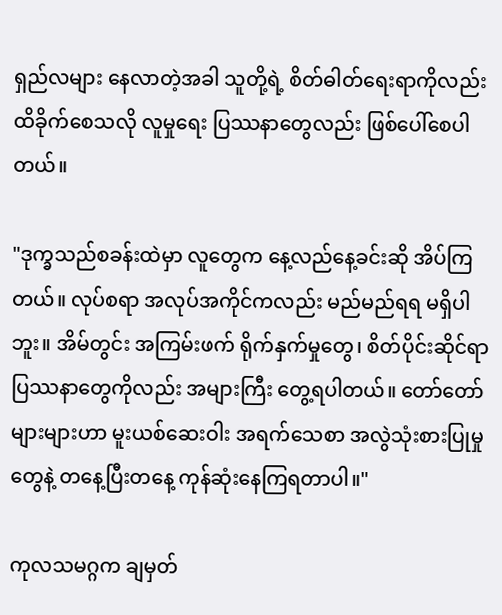ရှည်လများ နေလာတဲ့အခါ သူတို့ရဲ့ စိတ်ဓါတ်ရေးရာကိုလည်း ထိခိုက်စေသလို လူမှုရေး ပြဿနာတွေလည်း ဖြစ်ပေါ်စေပါတယ်။

"ဒုက္ခသည်စခန်းထဲမှာ လူတွေက နေ့လည်နေ့ခင်းဆို အိပ်ကြတယ်။ လုပ်စရာ အလုပ်အကိုင်ကလည်း မည်မည်ရရ မရှိပါဘူး။ အိမ်တွင်း အကြမ်းဖက် ရိုက်နှက်မှုတွေ၊ စိတ်ပိုင်းဆိုင်ရာ ပြဿနာတွေကိုလည်း အများကြီး တွေ့ရပါတယ်။ တော်တော်များများဟာ မူးယစ်ဆေးဝါး အရက်သေစာ အလွဲသုံးစားပြုမှုတွေနဲ့ တနေ့ပြီးတနေ့ ကုန်ဆုံးနေကြရတာပါ။"

ကုလသမဂ္ဂက ချမှတ်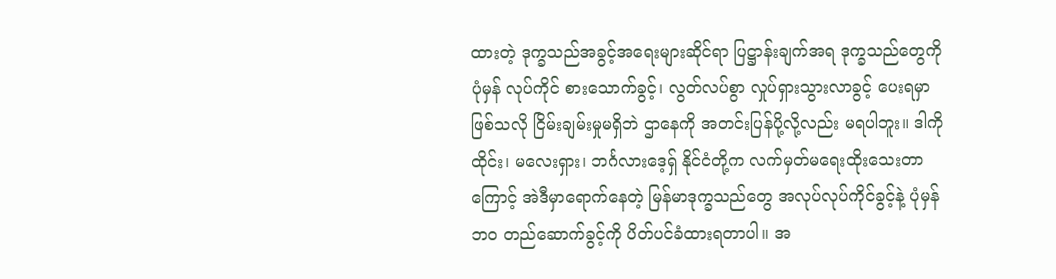ထားတဲ့ ဒုက္ခသည်အခွင့်အရေးများဆိုင်ရာ ပြဋ္ဌာန်းချက်အရ ဒုက္ခသည်တွေကို ပုံမှန် လုပ်ကိုင် စားသောက်ခွင့်၊ လွတ်လပ်စွာ လှုပ်ရှားသွားလာခွင့် ပေးရမှာဖြစ်သလို ငြိမ်းချမ်းမှုမရှိဘဲ ဌာနေကို အတင်းပြန်ပို့လို့လည်း မရပါဘူး။ ဒါကို ထိုင်း၊ မလေးရှား၊ ဘင်္ဂလားဒေ့ရှ် နိုင်ငံတို့က လက်မှတ်မရေးထိုးသေးတာကြောင့် အဲဒီမှာရောက်နေတဲ့ မြန်မာဒုက္ခသည်တွေ အလုပ်လုပ်ကိုင်ခွင့်နဲ့ ပုံမှန်ဘ၀ တည်ဆောက်ခွင့်ကို ပိတ်ပင်ခံထားရတာပါ။ အ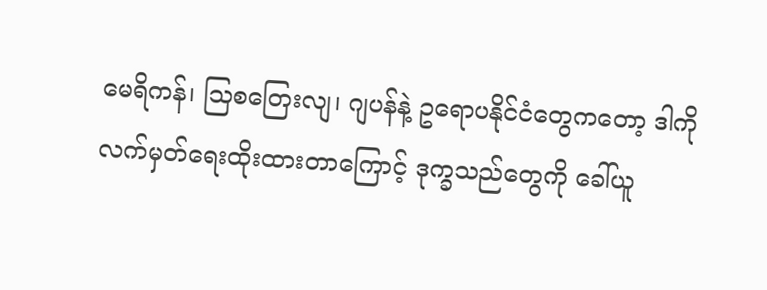မေရိကန်၊ သြစတြေးလျ၊ ဂျပန်နဲ့ ဥရောပနိုင်ငံတွေကတော့ ဒါကို လက်မှတ်ရေးထိုးထားတာကြောင့် ဒုက္ခသည်တွေကို ခေါ်ယူ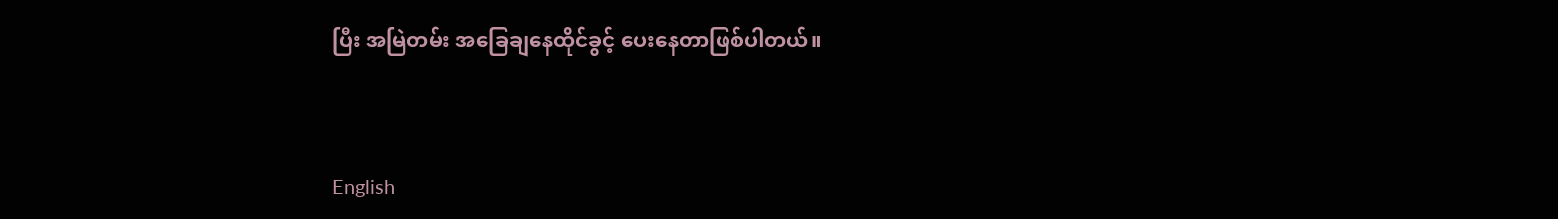ပြီး အမြဲတမ်း အခြေချနေထိုင်ခွင့် ပေးနေတာဖြစ်ပါတယ်။


English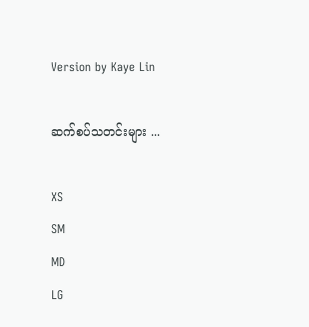Version by Kaye Lin

ဆက်စပ်သတင်းများ ...

XS
SM
MD
LG